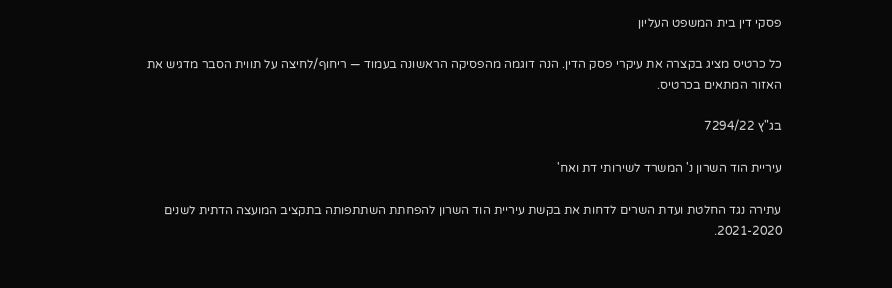פסקי דין בית המשפט העליון

כל כרטיס מציג בקצרה את עיקרי פסק הדין. הנה דוגמה מהפסיקה הראשונה בעמוד — ריחוף/לחיצה על תווית הסבר מדגיש את האזור המתאים בכרטיס.

בג"ץ 7294/22

עיריית הוד השרון נ' המשרד לשירותי דת ואח'

עתירה נגד החלטת ועדת השרים לדחות את בקשת עיריית הוד השרון להפחתת השתתפותה בתקציב המועצה הדתית לשנים 2021-2020.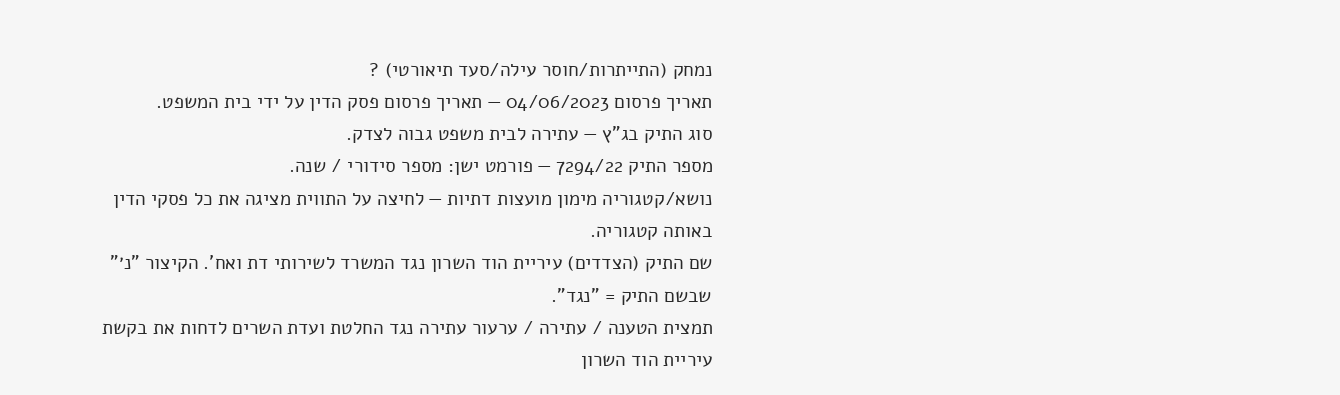נמחק (התייתרות/חוסר עילה/סעד תיאורטי) ?
תאריך פרסום 04/06/2023 — תאריך פרסום פסק הדין על ידי בית המשפט.
סוג התיק בג"ץ — עתירה לבית משפט גבוה לצדק.
מספר התיק 7294/22 — פורמט ישן: מספר סידורי / שנה.
נושא/קטגוריה מימון מועצות דתיות — לחיצה על התווית מציגה את כל פסקי הדין באותה קטגוריה.
שם התיק (הצדדים) עיריית הוד השרון נגד המשרד לשירותי דת ואח'. הקיצור "נ׳" שבשם התיק = "נגד".
תמצית הטענה / עתירה / ערעור עתירה נגד החלטת ועדת השרים לדחות את בקשת עיריית הוד השרון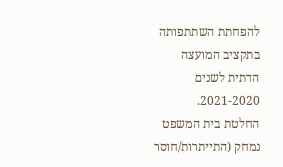להפחתת השתתפותה בתקציב המועצה הדתית לשנים 2021-2020.
החלטת בית המשפט נמחק (התייתרות/חוסר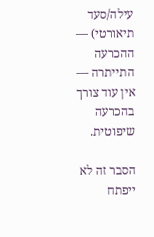עילה/סעד תיאורטי) — ההכרעה התייתרה — אין עוד צורך בהכרעה שיפוטית.

הסבר זה לא ייפתח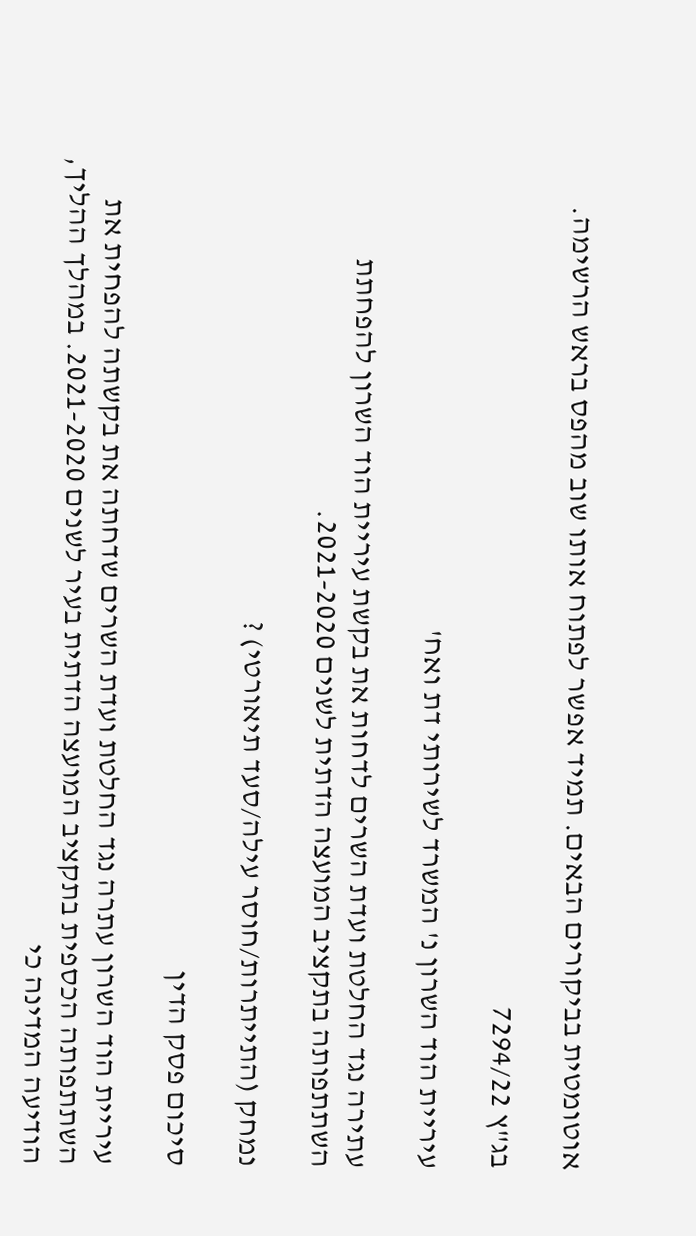אוטומטית בביקורים הבאים. תמיד אפשר לפתוח אותו שוב מהפס בראש הרשימה.

בג"ץ 7294/22

עיריית הוד השרון נ' המשרד לשירותי דת ואח'

עתירה נגד החלטת ועדת השרים לדחות את בקשת עיריית הוד השרון להפחתת השתתפותה בתקציב המועצה הדתית לשנים 2021-2020.

נמחק (התייתרות/חוסר עילה/סעד תיאורטי) ?

סיכום פסק הדין

עיריית הוד השרון עתרה נגד החלטת ועדת השרים שדחתה את בקשתה להפחית את השתתפותה הכספית בתקציב המועצה הדתית בעיר לשנים 2021-2020. במהלך ההליך, הודיעה המדינה כי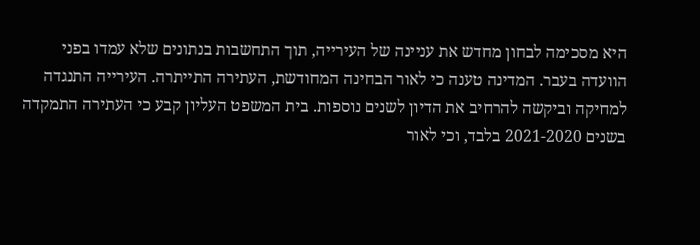היא מסכימה לבחון מחדש את עניינה של העירייה, תוך התחשבות בנתונים שלא עמדו בפני הוועדה בעבר. המדינה טענה כי לאור הבחינה המחודשת, העתירה התייתרה. העירייה התנגדה למחיקה וביקשה להרחיב את הדיון לשנים נוספות. בית המשפט העליון קבע כי העתירה התמקדה בשנים 2021-2020 בלבד, וכי לאור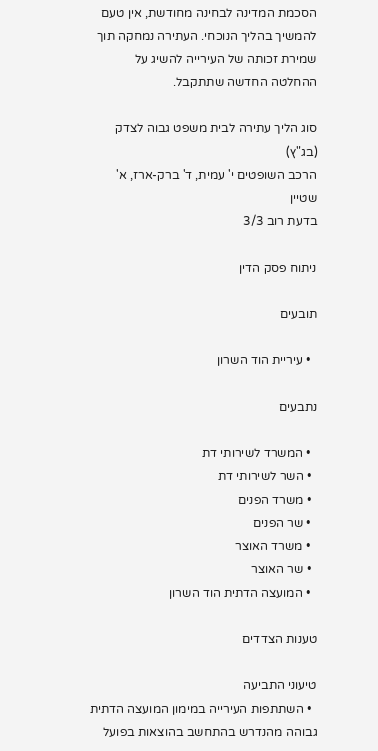הסכמת המדינה לבחינה מחודשת, אין טעם להמשיך בהליך הנוכחי. העתירה נמחקה תוך שמירת זכותה של העירייה להשיג על ההחלטה החדשה שתתקבל.

סוג הליך עתירה לבית משפט גבוה לצדק (בג"ץ)
הרכב השופטים י' עמית, ד' ברק-ארז, א' שטיין
בדעת רוב 3/3

ניתוח פסק הדין

תובעים

  • עיריית הוד השרון

נתבעים

  • המשרד לשירותי דת
  • השר לשירותי דת
  • משרד הפנים
  • שר הפנים
  • משרד האוצר
  • שר האוצר
  • המועצה הדתית הוד השרון

טענות הצדדים

טיעוני התביעה
  • השתתפות העירייה במימון המועצה הדתית גבוהה מהנדרש בהתחשב בהוצאות בפועל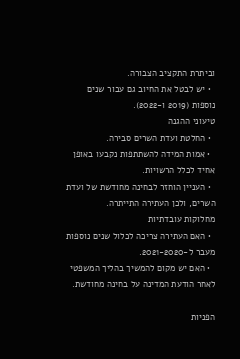וביתרת התקציב הצבורה.
  • יש לבטל את החיוב גם עבור שנים נוספות (2019 ו-2022).
טיעוני ההגנה
  • החלטת ועדת השרים סבירה.
  • אמות המידה להשתתפות נקבעו באופן אחיד לכלל הרשויות.
  • העניין הוחזר לבחינה מחודשת של ועדת השרים, ולכן העתירה התייתרה.
מחלוקות עובדתיות
  • האם העתירה צריכה לכלול שנים נוספות מעבר ל-2021-2020.
  • האם יש מקום להמשיך בהליך המשפטי לאחר הודעת המדינה על בחינה מחודשת.

הפניות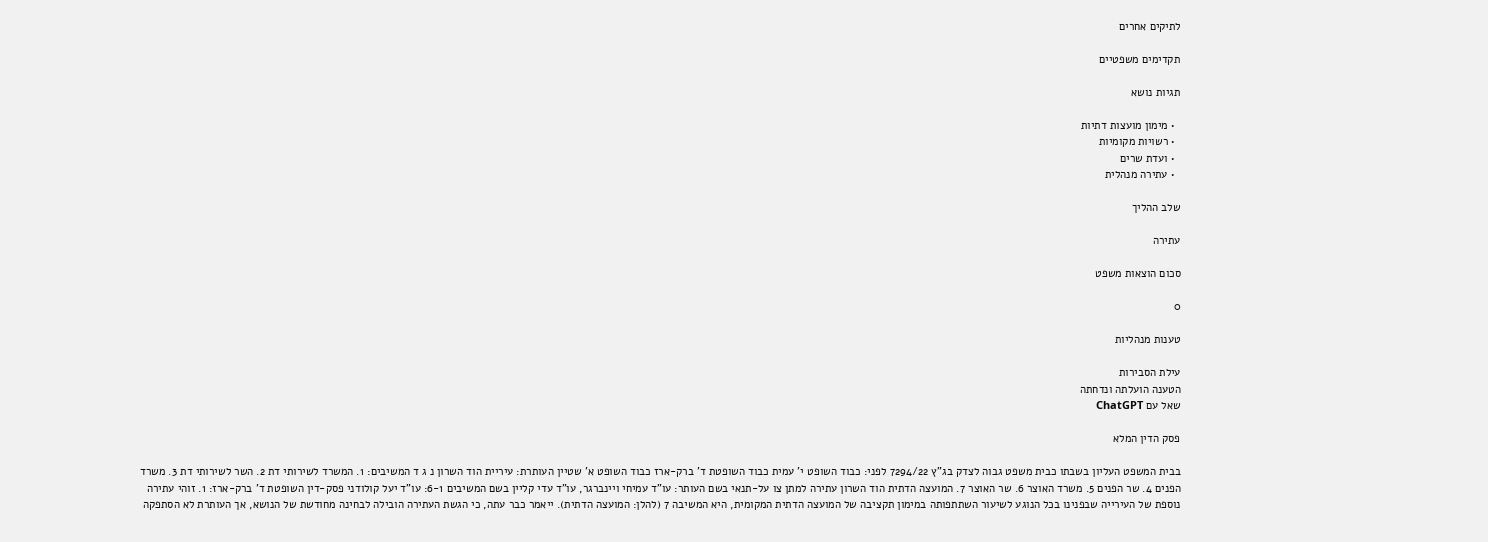לתיקים אחרים

תקדימים משפטיים

תגיות נושא

  • מימון מועצות דתיות
  • רשויות מקומיות
  • ועדת שרים
  • עתירה מנהלית

שלב ההליך

עתירה

סכום הוצאות משפט

0

טענות מנהליות

עילת הסבירות
הטענה הועלתה ונדחתה
שאל עם ChatGPT

פסק הדין המלא

בבית המשפט העליון בשבתו כבית משפט גבוה לצדק בג"ץ 7294/22 לפני: כבוד השופט י' עמית כבוד השופטת ד' ברק-ארז כבוד השופט א' שטיין העותרת: עיריית הוד השרון נ ג ד המשיבים: 1. המשרד לשירותי דת 2. השר לשירותי דת 3. משרד הפנים 4. שר הפנים 5. משרד האוצר 6. שר האוצר 7. המועצה הדתית הוד השרון עתירה למתן צו על-תנאי בשם העותר: עו"ד עמיחי ויינברגר, עו"ד עדי קליין בשם המשיבים 6-1: עו"ד יעל קולודני פסק-דין השופטת ד' ברק-ארז: 1. זוהי עתירה נוספת של העירייה שבפנינו בכל הנוגע לשיעור השתתפותה במימון תקציבה של המועצה הדתית המקומית, היא המשיבה 7 (להלן: המועצה הדתית). ייאמר כבר עתה, כי הגשת העתירה הובילה לבחינה מחודשת של הנושא, אך העותרת לא הסתפקה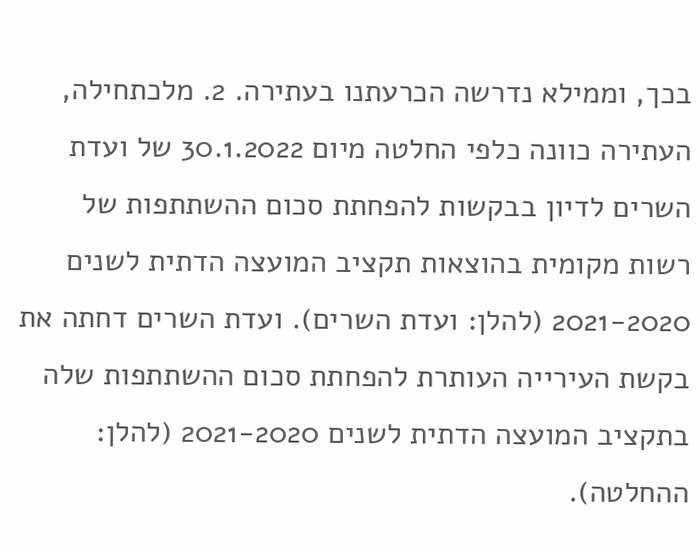בכך, וממילא נדרשה הכרעתנו בעתירה. 2. מלכתחילה, העתירה כוונה כלפי החלטה מיום 30.1.2022 של ועדת השרים לדיון בבקשות להפחתת סכום ההשתתפות של רשות מקומית בהוצאות תקציב המועצה הדתית לשנים 2021-2020 (להלן: ועדת השרים). ועדת השרים דחתה את בקשת העירייה העותרת להפחתת סכום ההשתתפות שלה בתקציב המועצה הדתית לשנים 2021-2020 (להלן: ההחלטה).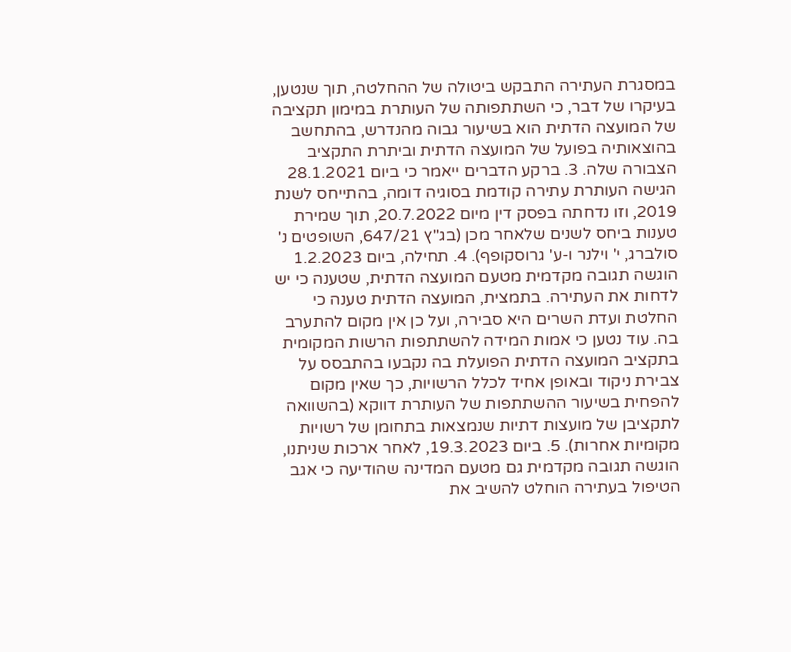במסגרת העתירה התבקש ביטולה של ההחלטה, תוך שנטען, בעיקרו של דבר, כי השתתפותה של העותרת במימון תקציבה של המועצה הדתית הוא בשיעור גבוה מהנדרש, בהתחשב בהוצאותיה בפועל של המועצה הדתית וביתרת התקציב הצבורה שלה. 3. ברקע הדברים ייאמר כי ביום 28.1.2021 הגישה העותרת עתירה קודמת בסוגיה דומה, בהתייחס לשנת 2019, וזו נדחתה בפסק דין מיום 20.7.2022, תוך שמירת טענות ביחס לשנים שלאחר מכן (בג"ץ 647/21, השופטים נ' סולברג, י' וילנר ו-ע' גרוסקופף). 4. תחילה, ביום 1.2.2023 הוגשה תגובה מקדמית מטעם המועצה הדתית, שטענה כי יש לדחות את העתירה. בתמצית, המועצה הדתית טענה כי החלטת ועדת השרים היא סבירה, ועל כן אין מקום להתערב בה. עוד נטען כי אמות המידה להשתתפות הרשות המקומית בתקציב המועצה הדתית הפועלת בה נקבעו בהתבסס על צבירת ניקוד ובאופן אחיד לכלל הרשויות, כך שאין מקום להפחית בשיעור ההשתתפות של העותרת דווקא (בהשוואה לתקציבן של מועצות דתיות שנמצאות בתחומן של רשויות מקומיות אחרות). 5. ביום 19.3.2023, לאחר ארכות שניתנו, הוגשה תגובה מקדמית גם מטעם המדינה שהודיעה כי אגב הטיפול בעתירה הוחלט להשיב את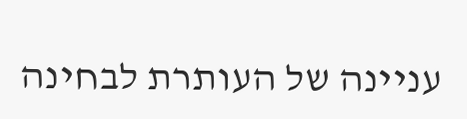עניינה של העותרת לבחינה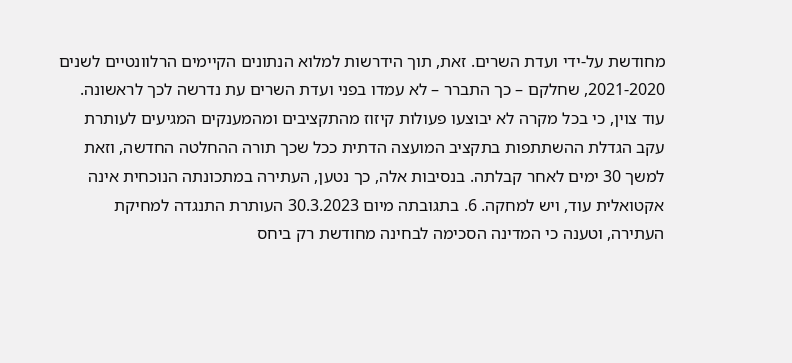מחודשת על-ידי ועדת השרים. זאת, תוך הידרשות למלוא הנתונים הקיימים הרלוונטיים לשנים 2021-2020, שחלקם – כך התברר – לא עמדו בפני ועדת השרים עת נדרשה לכך לראשונה. עוד צוין, כי בכל מקרה לא יבוצעו פעולות קיזוז מהתקציבים ומהמענקים המגיעים לעותרת עקב הגדלת ההשתתפות בתקציב המועצה הדתית ככל שכך תורה ההחלטה החדשה, וזאת למשך 30 ימים לאחר קבלתה. בנסיבות אלה, כך נטען, העתירה במתכונתה הנוכחית אינה אקטואלית עוד, ויש למחקה. 6. בתגובתה מיום 30.3.2023 העותרת התנגדה למחיקת העתירה, וטענה כי המדינה הסכימה לבחינה מחודשת רק ביחס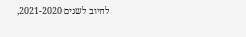לחיוב לשנים 2021-2020,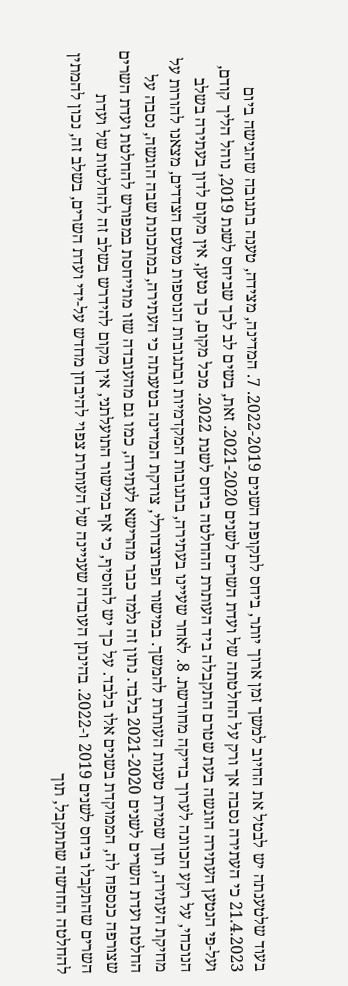בעוד שלטענתה יש לבטל את החיוב למשך זמן ארוך יותר, ביחס לתקופת השנים 2022-2019. 7. המדינה, מצידה, טענה בתגובה שהגישה ביום 21.4.2023 כי העתירה נסבה אך ורק על החלטתה של ועדת השרים לשנים 2021-2020. זאת, בשים לב לכך שביחס לשנת 2019, נוהל הליך קודם, ועל-פי הנטען העתירה הוגשה בעת שטרם התקבלה ביד העותרת ההחלטה ביחס לשנת 2022. מכל מקום, כך נטען, אין מקום לדון בעתירה בשלב הנוכחי, על רקע הכוונה לערוך בדיקה מחודשת. 8. לאחר שעיינו בעתירה, בתגובות המקדמיות ובתגובות הנוספות מטעם הצדדים, מצאנו להורות על מחיקת העתירה, תוך שמירת טענות העותרת להמשך. במישור הפרוצדורלי, צודקת המדינה בטענתה כי העתירה, במתכונת שבה הוגשה, נסבה על החלטת ועדת השרים לשנים 2021-2020 בלבד. נתון זה נלמד כבר מהרישא לעתירה, כמו גם מהעובדה שזו מתייחסת במפורש להחלטת ועדת השרים שצורפה כנספח לה, הממוקדת בשנים אלו בלבד. על כך יש להוסיף, כי אף במישור התועלתני, אין מקום להידרש בשלב זה להחלטות של ועדת השרים שהתקבלו ביחס לשנים 2019 ו-2022. בהינתן העובדה שעניינה של העותרת צפוי להיבחן מחדש על-ידי ועדת השרים, בשלב זה, נכון להמתין להחלטה החדשה שתתקבל, תוך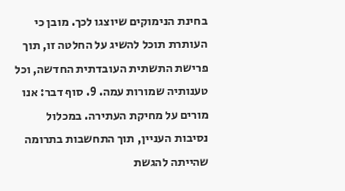בחינת הנימוקים שיוצגו לכך. מובן כי העותרת תוכל להשיג על החלטה זו, תוך פרישת התשתית העובדתית החדשה, וכל טענותיה שמורות עמה. 9. סוף דבר: אנו מורים על מחיקת העתירה. במכלול נסיבות העניין, תוך התחשבות בתרומה שהייתה להגשת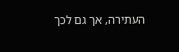העתירה, אך גם לכך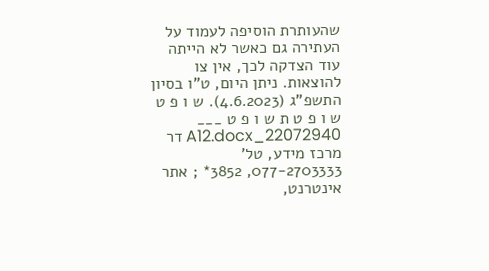שהעותרת הוסיפה לעמוד על העתירה גם כאשר לא הייתה עוד הצדקה לכך, אין צו להוצאות. ניתן היום, ט"ו בסיון התשפ"ג (4.6.2023). ש ו פ ט ש ו פ ט ת ש ו פ ט ___ 22072940_A12.docx דר מרכז מידע, טל' 077-2703333, 3852* ; אתר אינטרנט,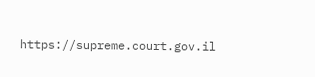https://supreme.court.gov.il